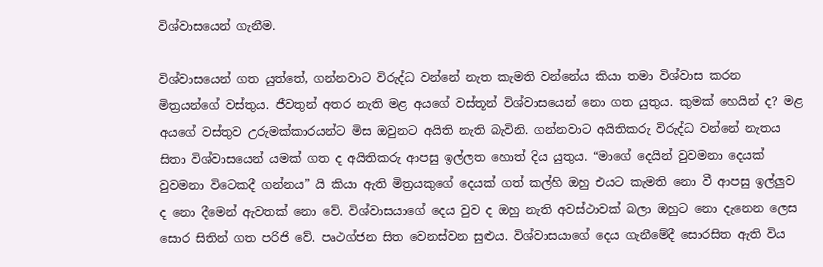විශ්වාසයෙන් ගැනීම.

විශ්වාසයෙන් ගත යුත්තේ, ගන්නවාට විරුද්ධ වන්නේ නැත කැමති වන්නේය කියා තමා විශ්වාස කරන මිත්‍ර‍යන්ගේ වස්තුය. ජීවතුන් අතර නැති මළ අයගේ වස්තූන් විශ්වාසයෙන් නො ගත යුතුය. කුමක් හෙයින් ද? මළ අයගේ වස්තුව උරුමක්කාරයන්ට මිස ඔවුනට අයිති නැති බැවිනි. ගන්නවාට අයිතිකරු විරුද්ධ වන්නේ නැතය සිතා විශ්වාසයෙන් යමක් ගත ද අයිතිකරු ආපසු ඉල්ලත හොත් දිය යුතුය. “මාගේ දෙයින් වුවමනා දෙයක් වුවමනා විටෙකදී ගන්නය” යි කියා ඇති මිත්‍ර‍යකුගේ දෙයක් ගත් කල්හි ඔහු එයට කැමති නො වී ආපසු ඉල්ලුව ද නො දීමෙන් ඇවතක් නො වේ. විශ්වාසයාගේ දෙය වුව ද ඔහු නැති අවස්ථාවක් බලා ඔහුට නො දැනෙන ලෙස සොර සිතින් ගත පරිජි වේ. පෘථග්ජන සිත වෙනස්වන සුළුය. විශ්වාසයාගේ දෙය ගැනීමේදී සොරසිත ඇති විය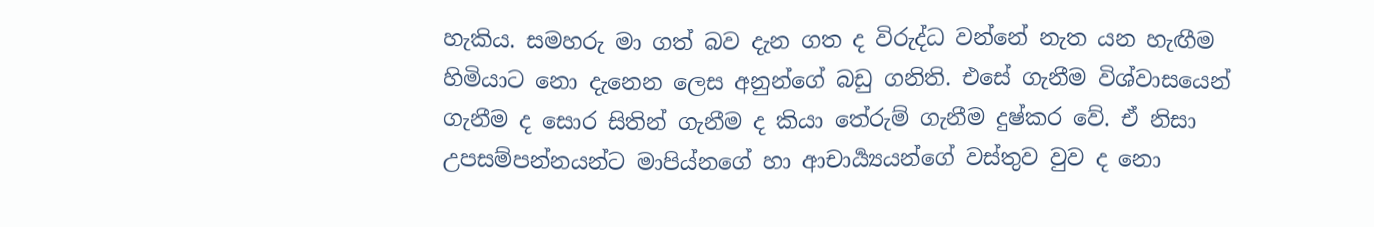හැකිය. සමහරු මා ගත් බව දැන ගත ද විරුද්ධ වන්නේ නැත යන හැඟීම හිමියාට නො දැනෙන ලෙස අනුන්ගේ බඩු ගනිති. එසේ ගැනීම විශ්වාසයෙන් ගැනීම ද සොර සිතින් ගැනීම ද කියා තේරුම් ගැනීම දුෂ්කර වේ. ඒ නිසා උපසම්පන්නයන්ට මාපිය්නගේ හා ආචාර්‍ය්‍යයන්ගේ වස්තුව වුව ද නො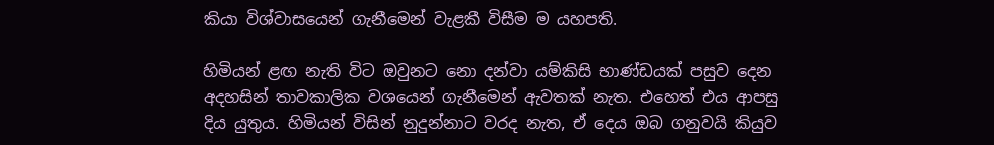කියා විශ්වාසයෙන් ගැනීමෙන් වැළකී විසීම ම යහපති.

හිමියන් ළඟ නැති විට ඔවුනට නො දන්වා යම්කිසි භාණ්ඩයක් පසුව දෙන අදහසින් තාවකාලික වශයෙන් ගැනීමෙන් ඇවතක් නැත. එහෙත් එය ආපසු දිය යුතුය. හිමියන් විසින් නුදුන්නාට වරද නැත, ඒ දෙය ඔබ ගනුවයි කියුව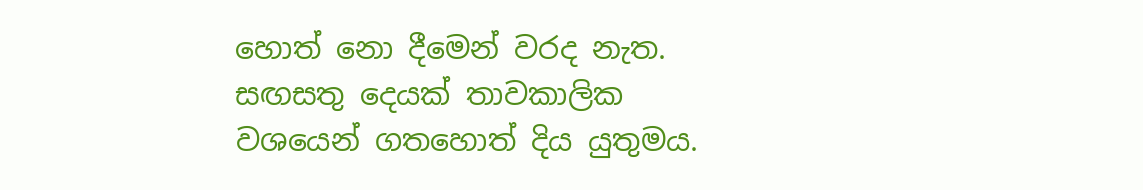හොත් නො දීමෙන් වරද නැත. සඟසතු දෙයක් තාවකාලික වශයෙන් ගතහොත් දිය යුතුමය.